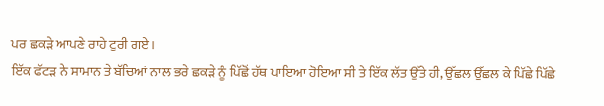ਪਰ ਛਕੜੇ ਆਪਣੇ ਰਾਹੇ ਟੁਰੀ ਗਏ।
ਇੱਕ ਫੱਟੜ ਨੇ ਸਾਮਾਨ ਤੇ ਬੱਚਿਆਂ ਨਾਲ ਭਰੇ ਛਕੜੇ ਨੂੰ ਪਿੱਛੋਂ ਹੱਥ ਪਾਇਆ ਹੋਇਆ ਸੀ ਤੇ ਇੱਕ ਲੱਤ ਉੱਤੇ ਹੀ, ਉੱਛਲ ਉੱਛਲ ਕੇ ਪਿੱਛੇ ਪਿੱਛੇ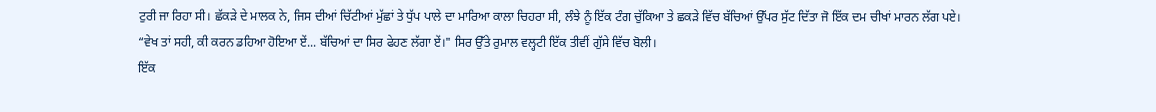ਟੁਰੀ ਜਾ ਰਿਹਾ ਸੀ। ਛੱਕੜੇ ਦੇ ਮਾਲਕ ਨੇ, ਜਿਸ ਦੀਆਂ ਚਿੱਟੀਆਂ ਮੁੱਛਾਂ ਤੇ ਧੁੱਪ ਪਾਲੇ ਦਾ ਮਾਰਿਆ ਕਾਲਾ ਚਿਹਰਾ ਸੀ, ਲੰਝੇ ਨੂੰ ਇੱਕ ਟੰਗ ਚੁੱਕਿਆ ਤੇ ਛਕੜੇ ਵਿੱਚ ਬੱਚਿਆਂ ਉੱਪਰ ਸੁੱਟ ਦਿੱਤਾ ਜੋ ਇੱਕ ਦਮ ਚੀਖਾਂ ਮਾਰਨ ਲੱਗ ਪਏ।
“ਵੇਖ ਤਾਂ ਸਹੀ, ਕੀ ਕਰਨ ਡਹਿਆ ਹੋਇਆ ਏਂ... ਬੱਚਿਆਂ ਦਾ ਸਿਰ ਫੇਹਣ ਲੱਗਾ ਏਂ।" ਸਿਰ ਉੱਤੇ ਰੁਮਾਲ ਵਲ੍ਹਟੀ ਇੱਕ ਤੀਵੀਂ ਗੁੱਸੇ ਵਿੱਚ ਬੋਲੀ।
ਇੱਕ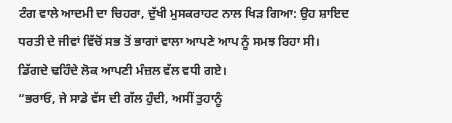ਟੰਗ ਵਾਲੇ ਆਦਮੀ ਦਾ ਚਿਹਰਾ, ਦੁੱਖੀ ਮੁਸਕਰਾਹਟ ਨਾਲ ਖਿੜ ਗਿਆ: ਉਹ ਸ਼ਾਇਦ ਧਰਤੀ ਦੇ ਜੀਵਾਂ ਵਿੱਚੋਂ ਸਭ ਤੋਂ ਭਾਗਾਂ ਵਾਲਾ ਆਪਣੇ ਆਪ ਨੂੰ ਸਮਝ ਰਿਹਾ ਸੀ।
ਡਿੱਗਦੇ ਢਹਿੰਦੇ ਲੋਕ ਆਪਣੀ ਮੰਜ਼ਲ ਵੱਲ ਵਧੀ ਗਏ।
“ਭਰਾਓ, ਜੇ ਸਾਡੇ ਵੱਸ ਦੀ ਗੱਲ ਹੁੰਦੀ, ਅਸੀਂ ਤੁਹਾਨੂੰ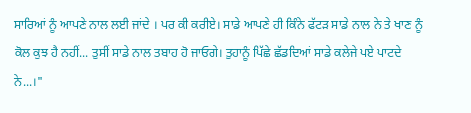ਸਾਰਿਆਂ ਨੂੰ ਆਪਣੇ ਨਾਲ ਲਈ ਜਾਂਦੇ । ਪਰ ਕੀ ਕਰੀਏ। ਸਾਡੇ ਆਪਣੇ ਹੀ ਕਿੰਨੇ ਫੱਟੜ ਸਾਡੇ ਨਾਲ ਨੇ ਤੇ ਖਾਣ ਨੂੰ ਕੋਲ ਕੁਝ ਹੈ ਨਹੀਂ... ਤੁਸੀਂ ਸਾਡੇ ਨਾਲ ਤਬਾਹ ਹੋ ਜਾਓਗੇ। ਤੁਹਾਨੂੰ ਪਿੱਛੇ ਛੱਡਦਿਆਂ ਸਾਡੇ ਕਲੇਜੇ ਪਏ ਪਾਟਦੇ ਨੇ...।"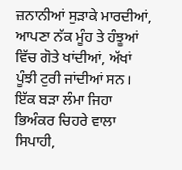ਜ਼ਨਾਨੀਆਂ ਸੁੜਾਕੇ ਮਾਰਦੀਆਂ, ਆਪਣਾ ਨੱਕ ਮੂੰਹ ਤੇ ਹੰਝੂਆਂ ਵਿੱਚ ਗੋਤੇ ਖਾਂਦੀਆਂ, ਅੱਖਾਂ ਪੂੰਝੀ ਟੁਰੀ ਜਾਂਦੀਆਂ ਸਨ।
ਇੱਕ ਬੜਾ ਲੰਮਾ ਜਿਹਾ ਭਿਅੰਕਰ ਚਿਹਰੇ ਵਾਲਾ ਸਿਪਾਹੀ,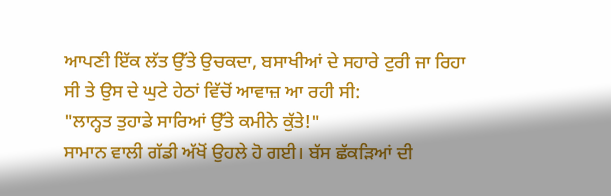ਆਪਣੀ ਇੱਕ ਲੱਤ ਉੱਤੇ ਉਚਕਦਾ, ਬਸਾਖੀਆਂ ਦੇ ਸਹਾਰੇ ਟੁਰੀ ਜਾ ਰਿਹਾ ਸੀ ਤੇ ਉਸ ਦੇ ਘੁਟੇ ਹੇਠਾਂ ਵਿੱਚੋਂ ਆਵਾਜ਼ ਆ ਰਹੀ ਸੀ:
"ਲਾਨ੍ਹਤ ਤੁਹਾਡੇ ਸਾਰਿਆਂ ਉੱਤੇ ਕਮੀਨੇ ਕੁੱਤੇ!"
ਸਾਮਾਨ ਵਾਲੀ ਗੱਡੀ ਅੱਖੋਂ ਉਹਲੇ ਹੋ ਗਈ। ਬੱਸ ਛੱਕੜਿਆਂ ਦੀ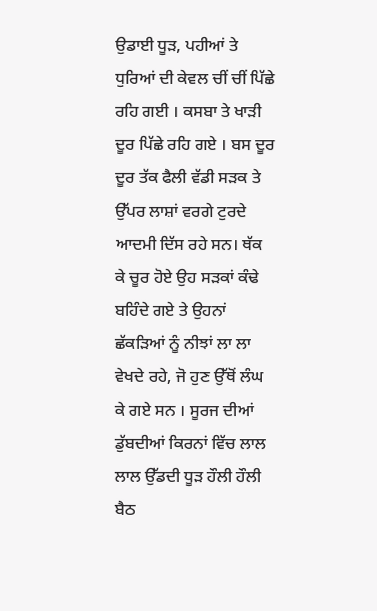ਉਡਾਈ ਧੂੜ, ਪਹੀਆਂ ਤੇ ਧੁਰਿਆਂ ਦੀ ਕੇਵਲ ਚੀਂ ਚੀਂ ਪਿੱਛੇ ਰਹਿ ਗਈ । ਕਸਬਾ ਤੇ ਖਾੜੀ ਦੂਰ ਪਿੱਛੇ ਰਹਿ ਗਏ । ਬਸ ਦੂਰ ਦੂਰ ਤੱਕ ਫੈਲੀ ਵੱਡੀ ਸੜਕ ਤੇ ਉੱਪਰ ਲਾਸ਼ਾਂ ਵਰਗੇ ਟੁਰਦੇ ਆਦਮੀ ਦਿੱਸ ਰਹੇ ਸਨ। ਥੱਕ ਕੇ ਚੂਰ ਹੋਏ ਉਹ ਸੜਕਾਂ ਕੰਢੇ ਬਹਿੰਦੇ ਗਏ ਤੇ ਉਹਨਾਂ ਛੱਕੜਿਆਂ ਨੂੰ ਨੀਝਾਂ ਲਾ ਲਾ ਵੇਖਦੇ ਰਹੇ, ਜੋ ਹੁਣ ਉੱਥੋਂ ਲੰਘ ਕੇ ਗਏ ਸਨ । ਸੂਰਜ ਦੀਆਂ ਡੁੱਬਦੀਆਂ ਕਿਰਨਾਂ ਵਿੱਚ ਲਾਲ ਲਾਲ ਉੱਡਦੀ ਧੂੜ ਹੌਲੀ ਹੌਲੀ ਬੈਠ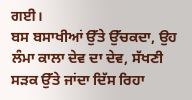ਗਈ।
ਬਸ ਬਸਾਖੀਆਂ ਉੱਤੇ ਉੱਚਕਦਾ, ਉਹ ਲੰਮਾ ਕਾਲਾ ਦੇਵ ਦਾ ਦੇਵ, ਸੱਖਣੀ ਸੜਕ ਉੱਤੇ ਜਾਂਦਾ ਦਿੱਸ ਰਿਹਾ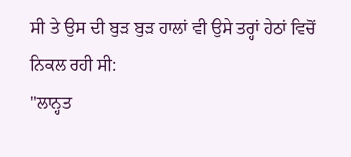ਸੀ ਤੇ ਉਸ ਦੀ ਬੁੜ ਬੁੜ ਹਾਲਾਂ ਵੀ ਉਸੇ ਤਰ੍ਹਾਂ ਹੇਠਾਂ ਵਿਚੋਂ ਨਿਕਲ ਰਹੀ ਸੀ:
"ਲਾਨ੍ਹਤ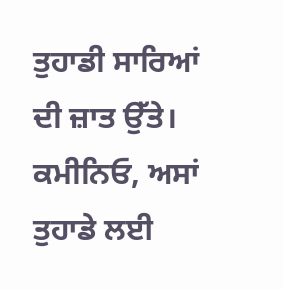ਤੁਹਾਡੀ ਸਾਰਿਆਂ ਦੀ ਜ਼ਾਤ ਉੱਤੇ। ਕਮੀਨਿਓ, ਅਸਾਂ ਤੁਹਾਡੇ ਲਈ